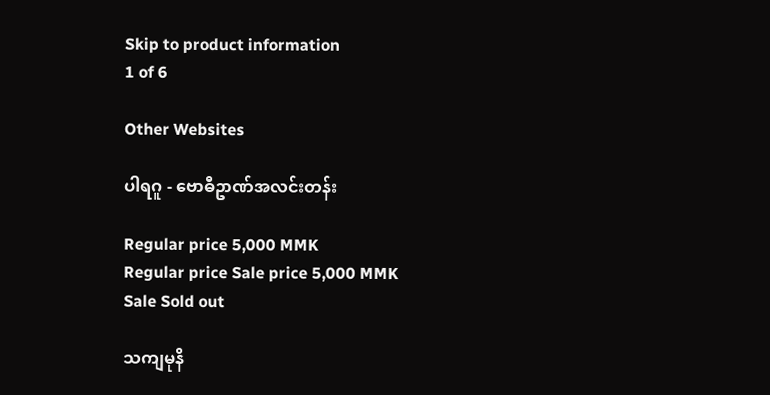Skip to product information
1 of 6

Other Websites

ပါရဂူ - ဗောဓီဥာဏ်အလင်းတန်း

Regular price 5,000 MMK
Regular price Sale price 5,000 MMK
Sale Sold out

သကျမုနိ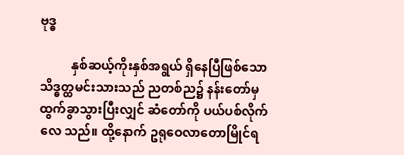ဗုဒ္ဓ

          နှစ်ဆယ့်ကိုးနှစ်အရွယ် ရှိနေပြီဖြစ်သော သိဒ္ဓတ္ထမင်းသားသည် ညတစ်ည၌ နန်းတော်မှထွက်ခွာသွားပြီးလျှင် ဆံတော်ကို ပယ်ပစ်လိုက်လေ သည်။ ထို့နောက် ဥရုဝေလာတောမြိုင်ရ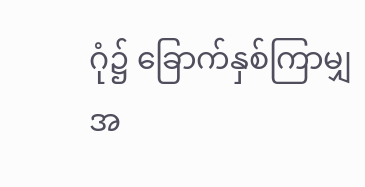ဂုံ၌ ခြောက်နှစ်ကြာမျှ အ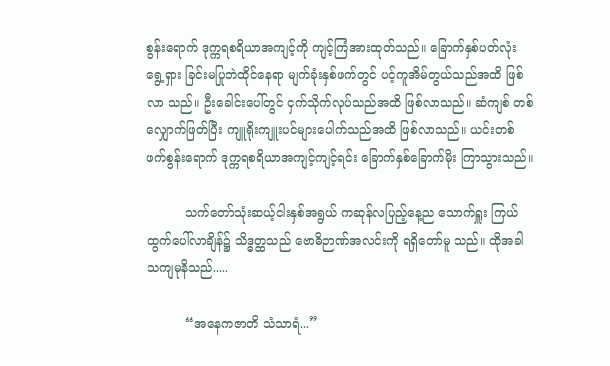စွန်းရောက် ဒုက္ကရစရိယာအကျင့်ကို ကျင့်ကြံအားထုတ်သည်။ ခြောက်နှစ်ပတ်လုံး ရွေ့ရှား ခြင်းမပြုဘဲထိုင်နေရာ မျက်ခုံးနှစ်ဖက်တွင် ပင့်ကူအိမ်တွယ်သည်အထိ ဖြစ်လာ သည်။ ဦးခေါင်းပေါ်တွင် ငှက်သိုက်လုပ်သည်အထိ ဖြစ်လာသည်။ ဆံကျစ် တစ်လျှောက်ဖြတ်ပြီး ကျူရိုးကျူးပင်များပေါက်သည်အထိ ဖြစ်လာသည်။ ယင်းတစ်ဖက်စွန်းရောက် ဒုက္ကရစရိယာအကျင့်ကျင့်ရင်း ခြောက်နှစ်ခြောက်မိုး ကြာသွားသည်။

          သက်တော်သုံးဆယ့်ငါးနှစ်အရွယ် ကဆုန်လပြည့်နေ့ည သောက်ရှူး ကြယ်ထွက်ပေါ်လာချိန်၌ သိဒ္ဓတ္ထသည် ဗောဓိဉာဏ်အလင်းကို ရရှိတော်မူ သည်။ ထိုအခါ သကျမုနိသည်.....

          “အနေကဇာတိ သံသာရံ...”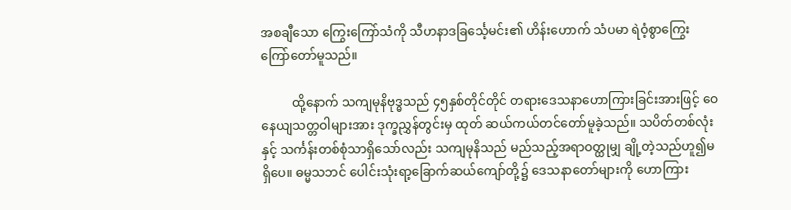အစချီသော ကြွေးကြော်သံကို သီဟနာဒခြင်္သေ့မင်း၏ ဟိန်းဟောက် သံပမာ ရဲဝံ့စွာကြွေးကြော်တော်မူသည်။

          ထို့နောက် သကျမုနိဗုဒ္ဓသည် ၄၅နှစ်တိုင်တိုင် တရားဒေသနာဟောကြားခြင်းအားဖြင့် ဝေနေယျသတ္တဝါများအား ဒုက္ခညွှန်တွင်းမှ ထုတ် ဆယ်ကယ်တင်တော်မူခဲ့သည်။ သပိတ်တစ်လုံးနှင့် သင်္ကန်းတစ်စုံသာရှိသော်လည်း သကျမုနိသည် မည်သည့်အရာဝတ္ထုမျှ ချို့တဲ့သည်ဟူ၍မရှိပေ။ ဓမ္မသဘင် ပေါင်းသုံးရာ့ခြောက်ဆယ်ကျော်တို့၌ ဒေသနာတော်များကို ဟောကြား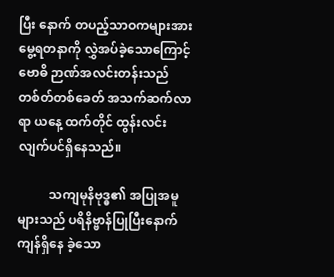ပြီး နောက် တပည့်သာဝကများအား မွေ့ရတနာကို လွှဲအပ်ခဲ့သောကြောင့် ဗောဓိ ဉာဏ်အလင်းတန်းသည် တစ်တ်တစ်ခေတ် အသက်ဆက်လာရာ ယနေ့ ထက်တိုင် ထွန်းလင်းလျက်ပင်ရှိနေသည်။

          သကျမုနိဗုဒ္ဓ၏ အပြုအမူများသည် ပရိနိဗ္ဗာန်ပြုပြီးနောက် ကျန်ရှိနေ ခဲ့သော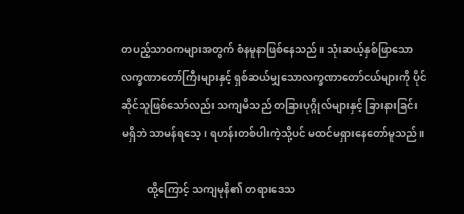တပည့်သာဝကများအတွက် စံနမူနာဖြစ်နေသည်။ သုံးဆယ့်နှစ်ဖြာသော လက္ခဏာတော်ကြီးများနှင့် ရှစ်ဆယ်မျှသောလက္ခဏာတော်ငယ်များကို ပိုင်ဆိုင်သူဖြစ်သော်လည်း သကျမိသည် တခြားပုဂ္ဂိုလ်များနှင့် ခြားနားခြင်း မရှိဘဲ သာမန်ရသေ့၊ ရဟန်းတစ်ပါးကဲ့သို့ပင် မထင်မရှားနေတော်မူသည်။

          ထို့ကြောင့် သကျမုနိ၏ တရားဒေသ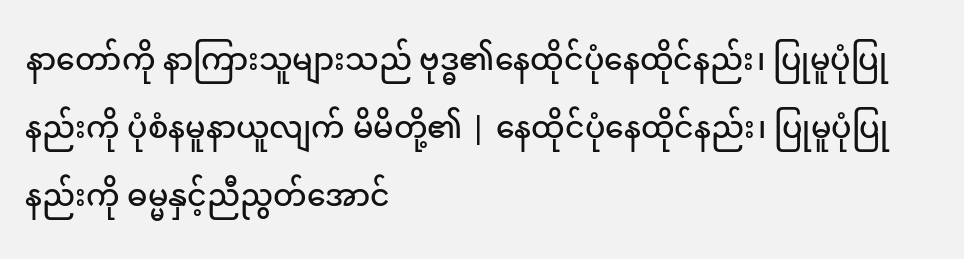နာတော်ကို နာကြားသူများသည် ဗုဒ္ဓ၏နေထိုင်ပုံနေထိုင်နည်း၊ ပြုမူပုံပြုနည်းကို ပုံစံနမူနာယူလျက် မိမိတို့၏ | နေထိုင်ပုံနေထိုင်နည်း၊ ပြုမူပုံပြုနည်းကို ဓမ္မနှင့်ညီညွတ်အောင်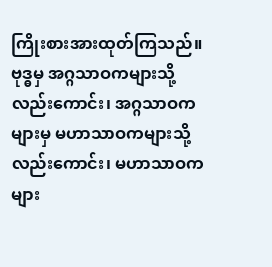ကြိုးစားအားထုတ်ကြသည်။ ဗုဒ္ဓမှ အဂ္ဂသာဝကများသို့လည်းကောင်း၊ အဂ္ဂသာဝက များမှ မဟာသာဝကများသို့ လည်းကောင်း၊ မဟာသာဝကများ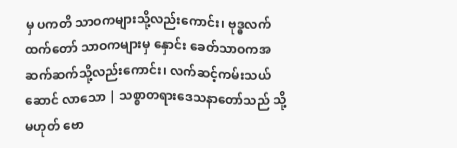မှ ပကတိ သာဝကများသို့လည်းကောင်း၊ ဗုဒ္ဓလက်ထက်တော် သာဝကများမှ နှောင်း ခေတ်သာဝကအဆက်ဆက်သို့လည်းကောင်း၊ လက်ဆင့်ကမ်းသယ်ဆောင် လာသော | သစ္စာတရားဒေသနာတော်သည် သို့မဟုတ် ဗော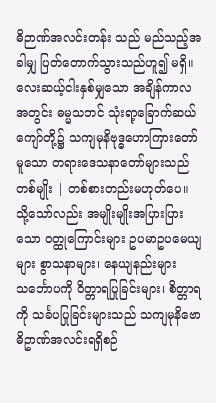ဓိဉာဏ်အလင်းတန်း သည် မည်သည့်အခါမျှ ပြတ်တောက်သွားသည်ဟူ၍ မရှိ။ လေးဆယ့်ငါးနှစ်မျှသော အချိန်ကာလအတွင်း ဓမ္မသဘင် သုံးရာ့ခြောက်ဆယ် ကျော်တို့၌ သကျမုနိဗုဒ္ဓဟောကြားတော်မူသော တရားဒေသနာတော်များသည် တစ်မျိုး | တစ်စားတည်းမဟုတ်ပေ။ သို့သော်လည်း အမျိုးမျိုးအပြားပြားသော ဝတ္ထုကြောင်းများ ဥပမာဥပမေယျများ စွာသနာများ၊ နေယျနည်းများ သင်္ဘောပကို ဝိတ္တာရပြုခြင်းများ၊ စိတ္တာရကို သင်္ခပပြုခြင်းများသည် သကျမုနိဗောဓိဥာဏ်အလင်းရရှိစဉ်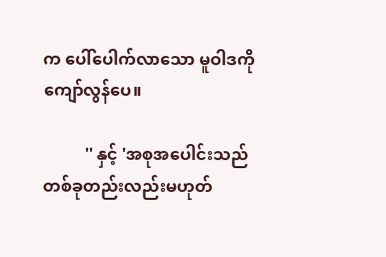က ပေါ်ပေါက်လာသော မူဝါဒကို ကျော်လွန်ပေ။

          '' နှင့် 'အစုအပေါင်းသည် တစ်ခုတည်းလည်းမဟုတ်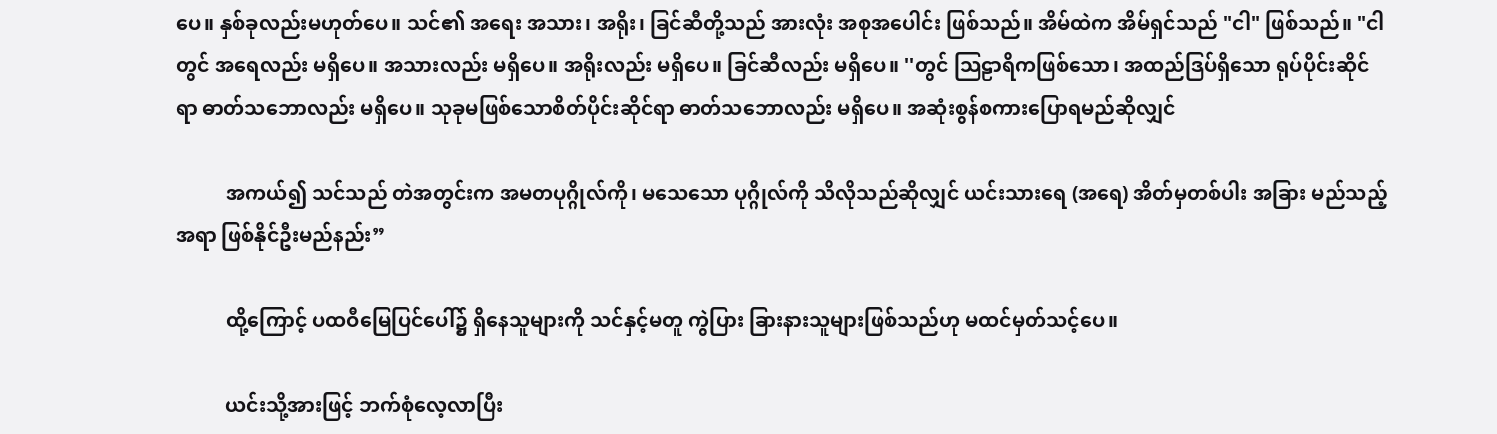ပေ။ နှစ်ခုလည်းမဟုတ်ပေ။ သင်၏ အရေး အသား၊ အရိုး၊ ခြင်ဆီတို့သည် အားလုံး အစုအပေါင်း ဖြစ်သည်။ အိမ်ထဲက အိမ်ရှင်သည် "ငါ" ဖြစ်သည်။ "ငါတွင် အရေလည်း မရှိပေ။ အသားလည်း မရှိပေ။ အရိုးလည်း မရှိပေ။ ခြင်ဆီလည်း မရှိပေ။ ''တွင် သြဠာရိကဖြစ်သော၊ အထည်ဒြပ်ရှိသော ရုပ်ပိုင်းဆိုင်ရာ ဓာတ်သဘောလည်း မရှိပေ။ သုခုမဖြစ်သောစိတ်ပိုင်းဆိုင်ရာ ဓာတ်သဘောလည်း မရှိပေ။ အဆုံးစွန်စကားပြောရမည်ဆိုလျှင်

          အကယ်၍ သင်သည် တဲအတွင်းက အမတပုဂ္ဂိုလ်ကို၊ မသေသော ပုဂ္ဂိုလ်ကို သိလိုသည်ဆိုလျှင် ယင်းသားရေ (အရေ) အိတ်မှတစ်ပါး အခြား မည်သည့် အရာ ဖြစ်နိုင်ဦးမည်နည်း”

          ထို့ကြောင့် ပထဝီမြေပြင်ပေါ်၌ ရှိနေသူများကို သင်နှင့်မတူ ကွဲပြား ခြားနားသူများဖြစ်သည်ဟု မထင်မှတ်သင့်ပေ။

          ယင်းသို့အားဖြင့် ဘက်စုံလေ့လာပြီး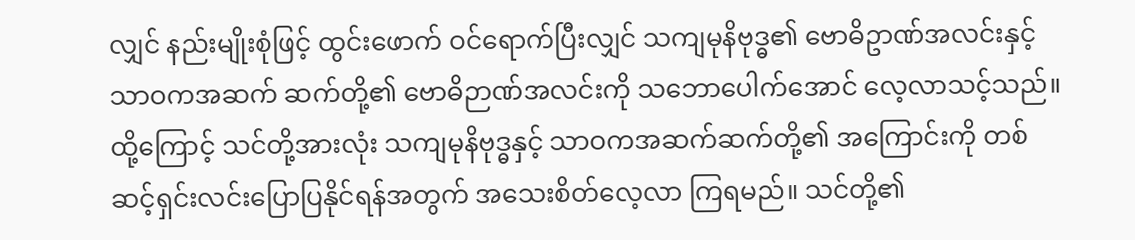လျှင် နည်းမျိုးစုံဖြင့် ထွင်းဖောက် ဝင်ရောက်ပြီးလျှင် သကျမုနိဗုဒ္ဓ၏ ဗောဓိဥာဏ်အလင်းနှင့် သာဝကအဆက် ဆက်တို့၏ ဗောဓိဉာဏ်အလင်းကို သဘောပေါက်အောင် လေ့လာသင့်သည်။ ထို့ကြောင့် သင်တို့အားလုံး သကျမုနိဗုဒ္ဓနှင့် သာဝကအဆက်ဆက်တို့၏ အကြောင်းကို တစ်ဆင့်ရှင်းလင်းပြောပြနိုင်ရန်အတွက် အသေးစိတ်လေ့လာ ကြရမည်။ သင်တို့၏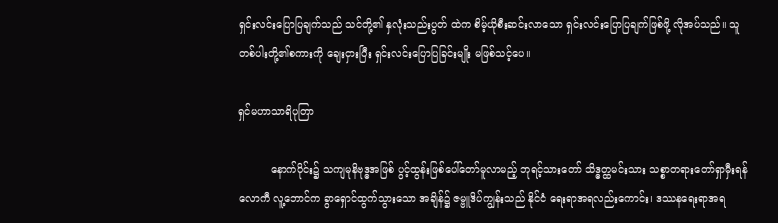ရှင်းလင်းပြောပြချက်သည် သင်တို့၏ နှလုံးသည်းပွတ် ထဲက စိမ့်ယိုစီးဆင်းလာသော ရှင်းလင်းပြောပြချက်ဖြစ်ဖို့ လိုအပ်သည်။ သူတစ်ပါးတို့၏စကားကို ချေးငှားပြီး ရှင်းလင်းပြောပြခြင်းမျိုး မဖြစ်သင့်ပေ။

ရှင်မဟာသာရိပုတြာ

          နောက်ပိုင်း၌ သကျမုနိဗုဒ္ဓအဖြစ် ပွင့်ထွန်းဖြစ်ပေါ်တော်မူလာမည့် ဘုရင့်သားတော် သိဒ္ဓတ္ထမင်းသား သစ္စာတရားတော်ရှာမှီးရန် လောကီ လူ့ဘောင်က ခွာရှောင်ထွက်သွားသော အချိန်၌ ဇမ္ဗူဒိပ်ကျွန်းသည် နိုင်ငံ ရေးရာအရလည်းကောင်း၊ ဒဿနရေးရာအရ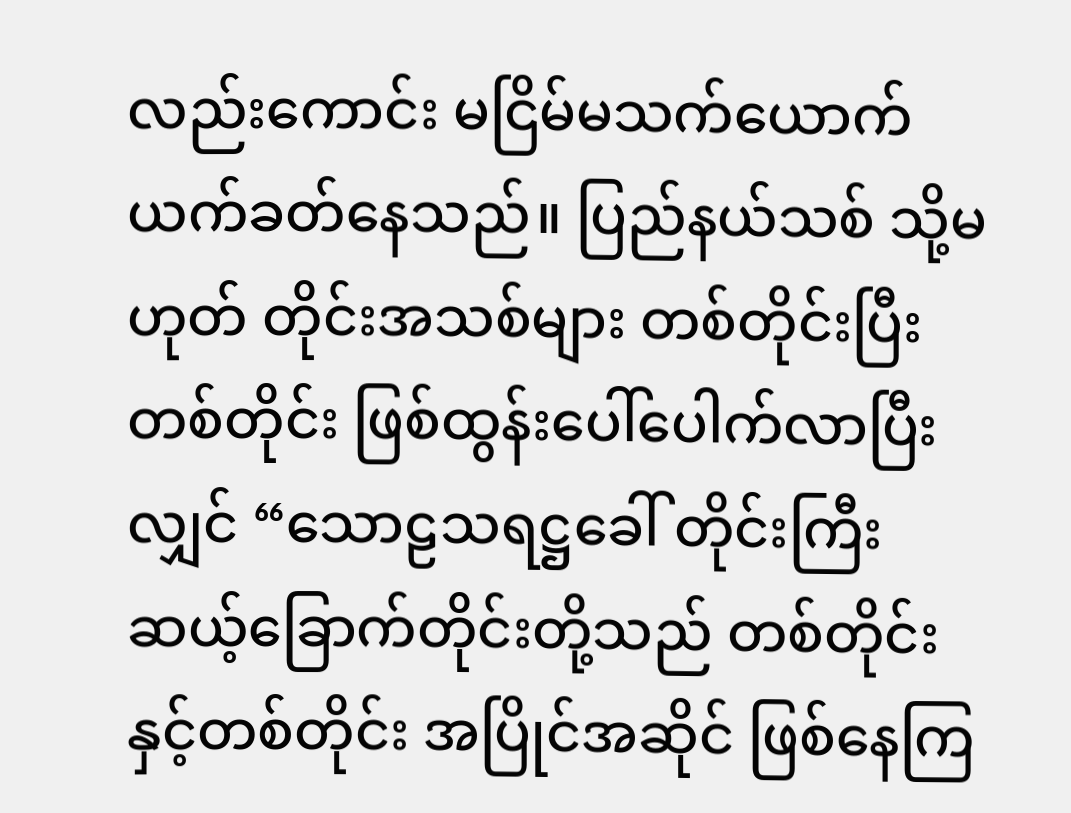လည်းကောင်း မငြိမ်မသက်ယောက်ယက်ခတ်နေသည်။ ပြည်နယ်သစ် သို့မဟုတ် တိုင်းအသစ်များ တစ်တိုင်းပြီးတစ်တိုင်း ဖြစ်ထွန်းပေါ်ပေါက်လာပြီးလျှင် “သောဠသရဋ္ဌခေါ် တိုင်းကြီးဆယ့်ခြောက်တိုင်းတို့သည် တစ်တိုင်းနှင့်တစ်တိုင်း အပြိုင်အဆိုင် ဖြစ်နေကြ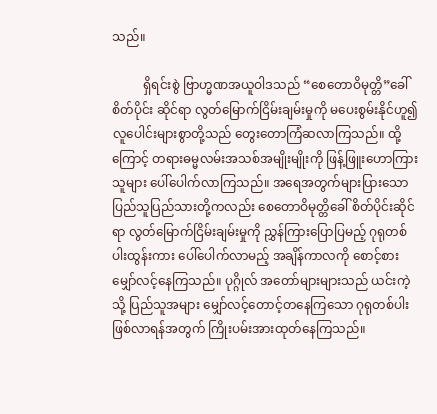သည်။

          ရှိရင်းစွဲ ဗြာဟ္မဏအယူဝါဒသည် “စေတောဝိမုတ္တိ”ခေါ် စိတ်ပိုင်း ဆိုင်ရာ လွတ်မြောက်ငြိမ်းချမ်းမှုကို မပေးစွမ်းနိုင်ဟူ၍ လူပေါင်းများစွာတို့သည် တွေးတောကြံဆလာကြသည်။ ထို့ကြောင့် တရားဓမ္မလမ်းအသစ်အမျိုးမျိုးကို ဖြန့်ဖြူးဟောကြားသူများ ပေါ်ပေါက်လာကြသည်။ အရေအတွက်များပြားသော ပြည်သူပြည်သားတို့ကလည်း စေတောဝိမုတ္တိခေါ် စိတ်ပိုင်းဆိုင်ရာ လွတ်မြောက်ငြိမ်းချမ်းမှုကို ညွှန်ကြားပြောပြမည့် ဂုရုတစ်ပါးထွန်းကား ပေါ်ပေါက်လာမည့် အချိန်ကာလကို စောင့်စားမျှော်လင့်နေကြသည်။ ပုဂ္ဂိုလ် အတော်များများသည် ယင်းကဲ့သို့ ပြည်သူအများ မျှော်လင့်တောင့်တနေကြသော ဂုရုတစ်ပါးဖြစ်လာရန်အတွက် ကြိုးပမ်းအားထုတ်နေကြသည်။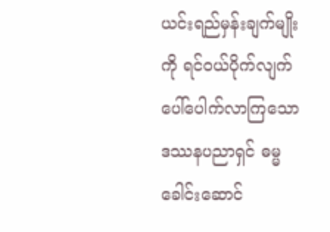ယင်းရည်မှန်းချက်မျိုးကို ရင်ဝယ်ပိုက်လျက် ပေါ်ပေါက်လာကြသော ဒဿနပညာရှင် ဓမ္မခေါင်းဆောင်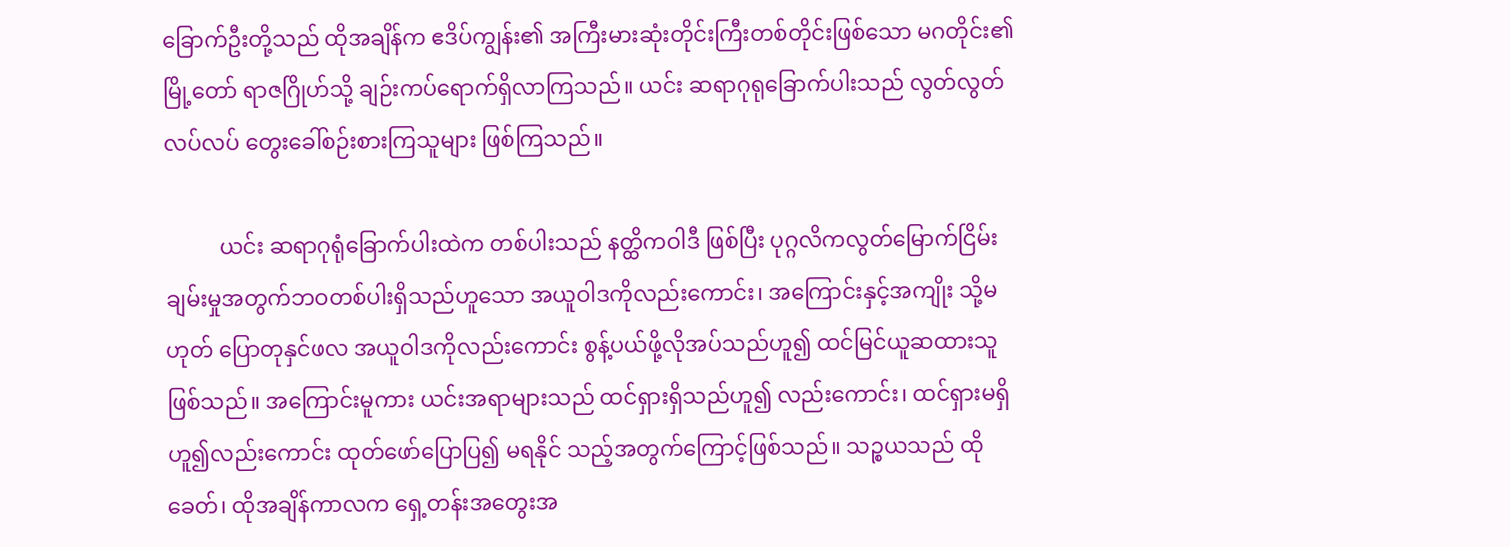ခြောက်ဦးတို့သည် ထိုအချိန်က ဧဒိပ်ကျွန်း၏ အကြီးမားဆုံးတိုင်းကြီးတစ်တိုင်းဖြစ်သော မဂတိုင်း၏မြို့တော် ရာဇဂြိုဟ်သို့ ချဉ်းကပ်ရောက်ရှိလာကြသည်။ ယင်း ဆရာဂုရုခြောက်ပါးသည် လွတ်လွတ် လပ်လပ် တွေးခေါ်စဉ်းစားကြသူများ ဖြစ်ကြသည်။

          ယင်း ဆရာဂုရုံခြောက်ပါးထဲက တစ်ပါးသည် နတ္ထိကဝါဒီ ဖြစ်ပြီး ပုဂ္ဂလိကလွတ်မြောက်ငြိမ်းချမ်းမှုအတွက်ဘဝတစ်ပါးရှိသည်ဟူသော အယူဝါဒကိုလည်းကောင်း၊ အကြောင်းနှင့်အကျိုး သို့မဟုတ် ပြောတုနှင်ဖလ အယူဝါဒကိုလည်းကောင်း စွန့်ပယ်ဖို့လိုအပ်သည်ဟူ၍ ထင်မြင်ယူဆထားသူ ဖြစ်သည်။ အကြောင်းမူကား ယင်းအရာများသည် ထင်ရှားရှိသည်ဟူ၍ လည်းကောင်း၊ ထင်ရှားမရှိဟူ၍လည်းကောင်း ထုတ်ဖော်ပြောပြ၍ မရနိုင် သည့်အတွက်ကြောင့်ဖြစ်သည်။ သဉ္စယသည် ထိုခေတ်၊ ထိုအချိန်ကာလက ရှေ့တန်းအတွေးအ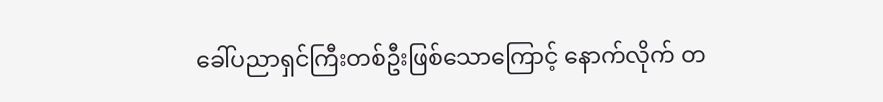ခေါ်ပညာရှင်ကြီးတစ်ဦးဖြစ်သောကြောင့် နောက်လိုက် တ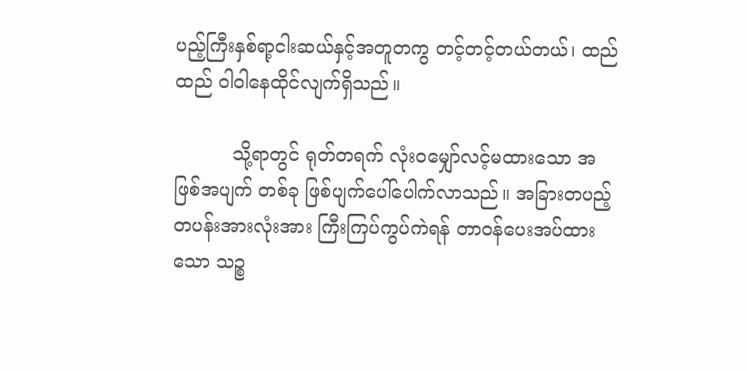ပည့်ကြီးနှစ်ရာ့ငါးဆယ်နှင့်အတူတကွ တင့်တင့်တယ်တယ်၊ ထည်ထည် ဝါဝါနေထိုင်လျက်ရှိသည်။

          သို့ရာတွင် ရုတ်တရက် လုံးဝမျှော်လင့်မထားသော အဖြစ်အပျက် တစ်ခု ဖြစ်ပျက်ပေါ်ပေါက်လာသည်။ အခြားတပည့်တပန်းအားလုံးအား ကြီးကြပ်ကွပ်ကဲရန် တာဝန်ပေးအပ်ထားသော သဉ္စ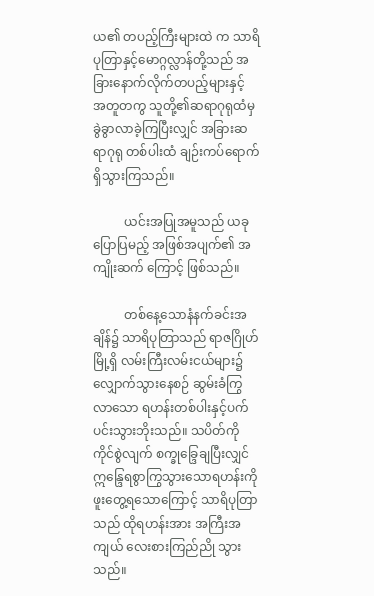ယ၏ တပည့်ကြီးများထဲ က သာရိပုတြာနှင့်မောဂ္ဂလ္လာန်တို့သည် အခြားနောက်လိုက်တပည့်များနှင့် အတူတကွ သူတို့၏ဆရာဂုရုထံမှ ခွဲခွာလာခဲ့ကြပြီးလျှင် အခြားဆရာဂုရု တစ်ပါးထံ ချဉ်းကပ်ရောက်ရှိသွားကြသည်။

          ယင်းအပြုအမူသည် ယခုပြောပြမည့် အဖြစ်အပျက်၏ အကျိုးဆက် ကြောင့် ဖြစ်သည်။

          တစ်နေ့သောနံနက်ခင်းအချိန်၌ သာရိပုတြာသည် ရာဇဂြိုဟ်မြို့ရှိ လမ်းကြီးလမ်းငယ်များ၌ လျှောက်သွားနေစဉ် ဆွမ်းခံကြွလာသော ရဟန်းတစ်ပါးနှင့်ပက်ပင်းသွားဘိုးသည်။ သပိတ်ကိုကိုင်စွဲလျက် စက္ခုခ္ဒြေချပြီးလျှင် ဣန္ဒြေရစွာကြွသွားသောရဟန်းကို ဖူးတွေ့ရသောကြောင့် သာရိပုတြာသည် ထိုရဟန်းအား အကြီးအကျယ် လေးစားကြည်ညို သွားသည်။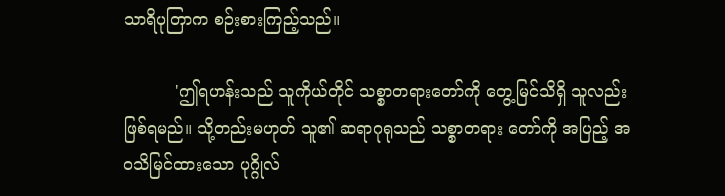သာရိပုတြာက စဉ်းစားကြည့်သည်။

          'ဤရဟန်းသည် သူကိုယ်တိုင် သစ္စာတရားတော်ကို တွေ့မြင်သိရှိ သူလည်း ဖြစ်ရမည်။ သို့တည်းမဟုတ် သူ၏ ဆရာဂုရုသည် သစ္စာတရား တော်ကို အပြည့် အဝသိမြင်ထားသော ပုဂ္ဂိုလ်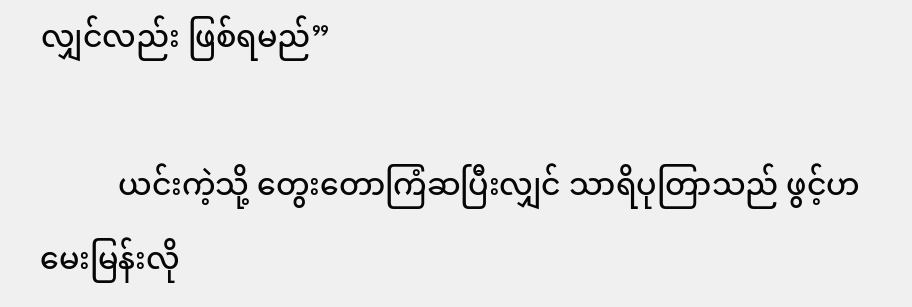လျှင်လည်း ဖြစ်ရမည်”

          ယင်းကဲ့သို့ တွေးတောကြံဆပြီးလျှင် သာရိပုတြာသည် ဖွင့်ဟ မေးမြန်းလို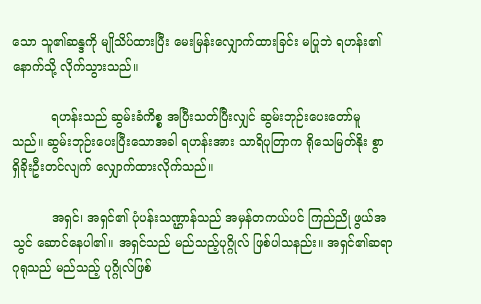သော သူ၏ဆန္ဒကို မျိုသိပ်ထားပြီး မေးမြန်းလျှောက်ထားခြင်း မပြုဘဲ ရဟန်း၏နောက်သို့ လိုက်သွားသည်။

          ရဟန်းသည် ဆွမ်းခံကိစ္စ အပြီးသတ်ပြီးလျှင် ဆွမ်းဘုဉ်းပေးတော်မူ သည်။ ဆွမ်းဘုဉ်းပေးပြီးသောအခါ ရဟန်းအား သာရိပုတြာက ရိုသေမြတ်နိုး စွာ ရှိခိုးဦးတင်လျက် လျှောက်ထားလိုက်သည်။

          အရှင်၊ အရှင်၏ ပုံပန်းသဏ္ဌာန်သည် အမှန်တကယ်ပင် ကြည်ညို ဖွယ်အသွင် ဆောင်နေပါ၏။ အရှင်သည် မည်သည့်ပုဂ္ဂိုလ် ဖြစ်ပါသနည်း။ အရှင်၏ဆရာဂုရုသည် မည်သည့် ပုဂ္ဂိုလ်ဖြစ်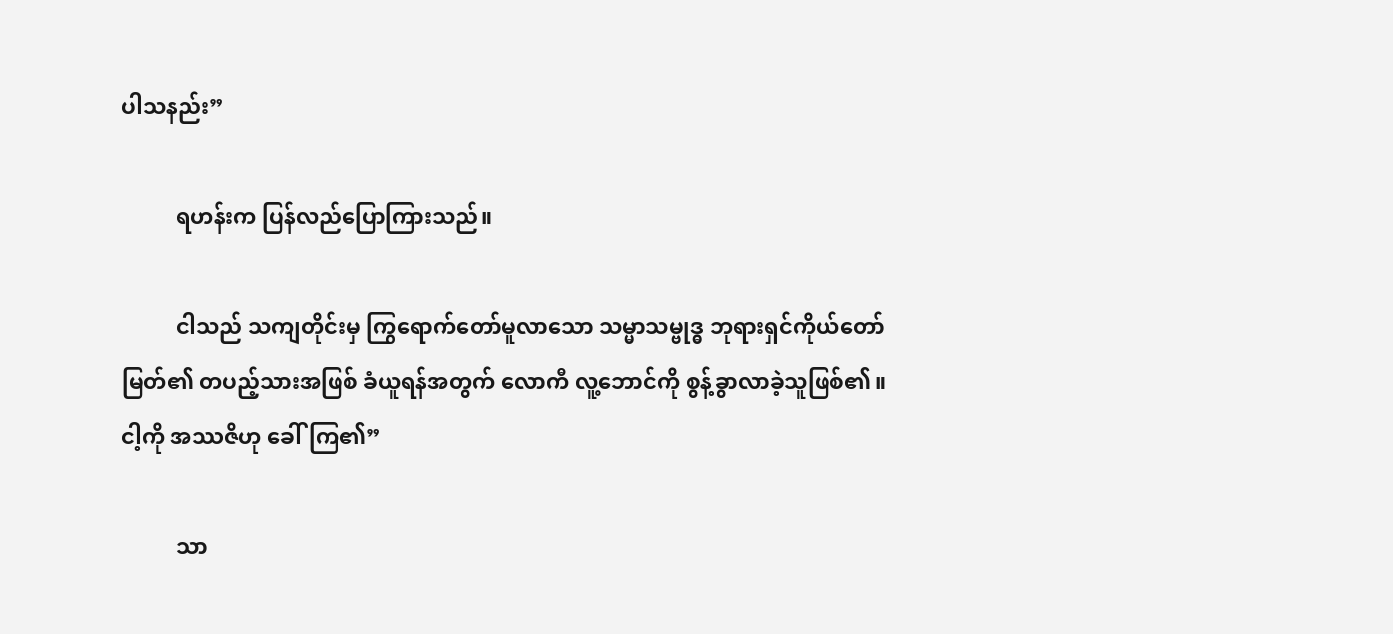ပါသနည်း”

          ရဟန်းက ပြန်လည်ပြောကြားသည်။

          ငါသည် သကျတိုင်းမှ ကြွရောက်တော်မူလာသော သမ္မာသမ္ဗုဒ္ဓ ဘုရားရှင်ကိုယ်တော်မြတ်၏ တပည့်သားအဖြစ် ခံယူရန်အတွက် လောကီ လူ့ဘောင်ကို စွန့်ခွာလာခဲ့သူဖြစ်၏။ ငါ့ကို အဿဇိဟု ခေါ်ကြ၏”

          သာ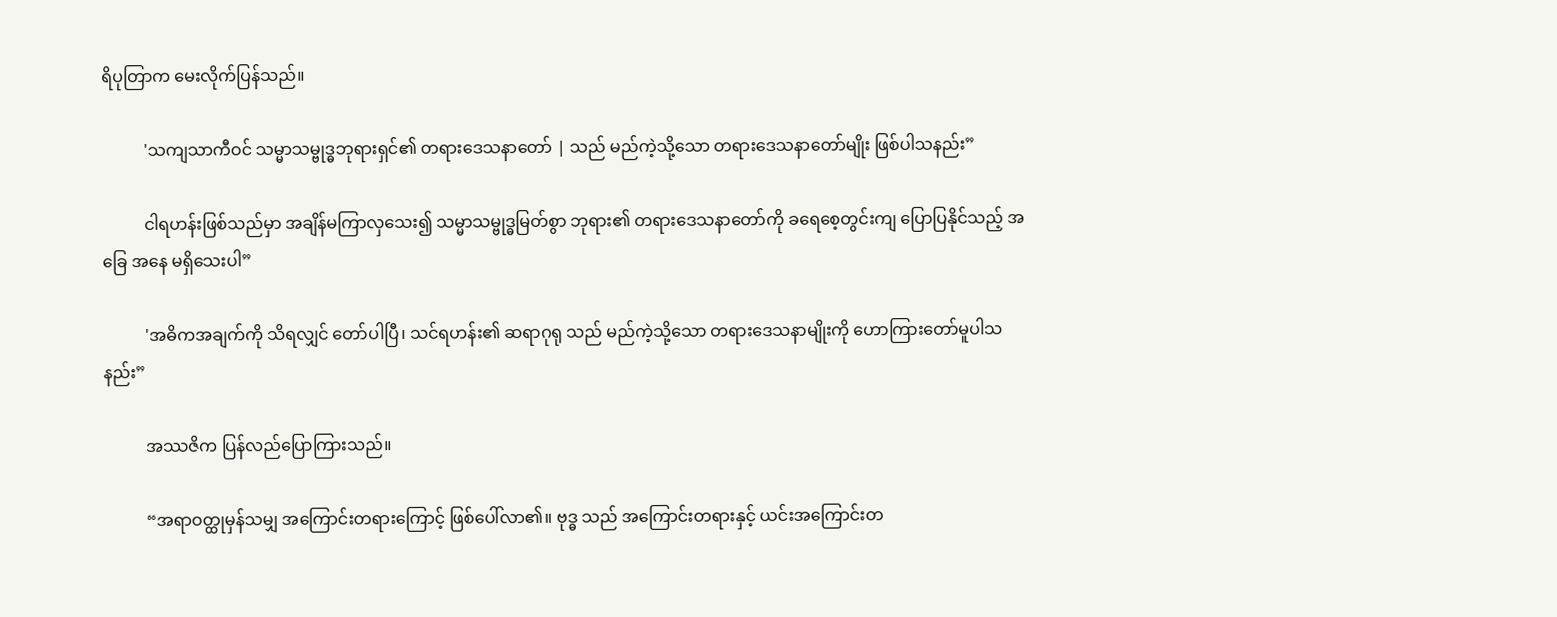ရိပုတြာက မေးလိုက်ပြန်သည်။

          'သကျသာကီဝင် သမ္မာသမ္ဗုဒ္ဓဘုရားရှင်၏ တရားဒေသနာတော် | သည် မည်ကဲ့သို့သော တရားဒေသနာတော်မျိုး ဖြစ်ပါသနည်း”

          ငါရဟန်းဖြစ်သည်မှာ အချိန်မကြာလှသေး၍ သမ္မာသမ္ဗုဒ္ဓမြတ်စွာ ဘုရား၏ တရားဒေသနာတော်ကို ခရေစေ့တွင်းကျ ပြောပြနိုင်သည့် အခြေ အနေ မရှိသေးပါ”

          'အဓိကအချက်ကို သိရလျှင် တော်ပါပြီ၊ သင်ရဟန်း၏ ဆရာဂုရု သည် မည်ကဲ့သို့သော တရားဒေသနာမျိုးကို ဟောကြားတော်မူပါသနည်း”

          အဿဇိက ပြန်လည်ပြောကြားသည်။

          “အရာဝတ္ထုမှန်သမျှ အကြောင်းတရားကြောင့် ဖြစ်ပေါ်လာ၏။ ဗုဒ္ဓ သည် အကြောင်းတရားနှင့် ယင်းအကြောင်းတ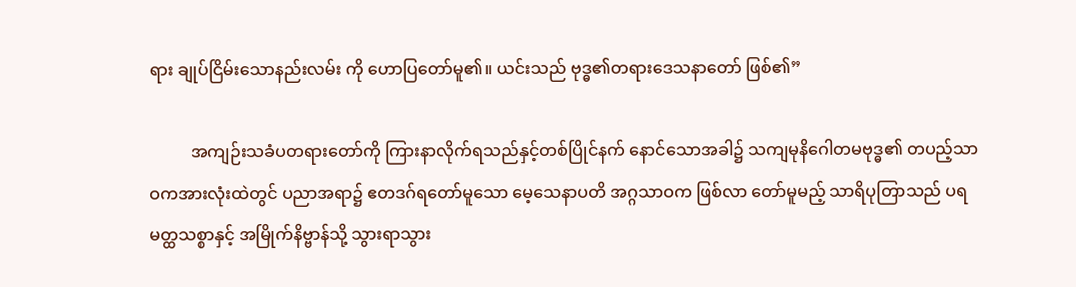ရား ချုပ်ငြိမ်းသောနည်းလမ်း ကို ဟောပြတော်မူ၏။ ယင်းသည် ဗုဒ္ဓ၏တရားဒေသနာတော် ဖြစ်၏”

          အကျဉ်းသခံပတရားတော်ကို ကြားနာလိုက်ရသည်နှင့်တစ်ပြိုင်နက် နောင်သောအခါ၌ သကျမုနိဂေါတမဗုဒ္ဓ၏ တပည့်သာဝကအားလုံးထဲတွင် ပညာအရာ၌ ဧတဒဂ်ရတော်မူသော မေ့သေနာပတိ အဂ္ဂသာဝက ဖြစ်လာ တော်မူမည့် သာရိပုတြာသည် ပရမတ္ထသစ္စာနှင့် အမြိုက်နိဗ္ဗာန်သို့ သွားရာသွား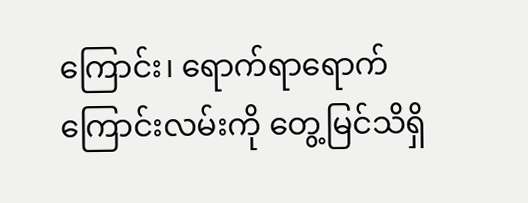ကြောင်း၊ ရောက်ရာရောက်ကြောင်းလမ်းကို တွေ့မြင်သိရှိ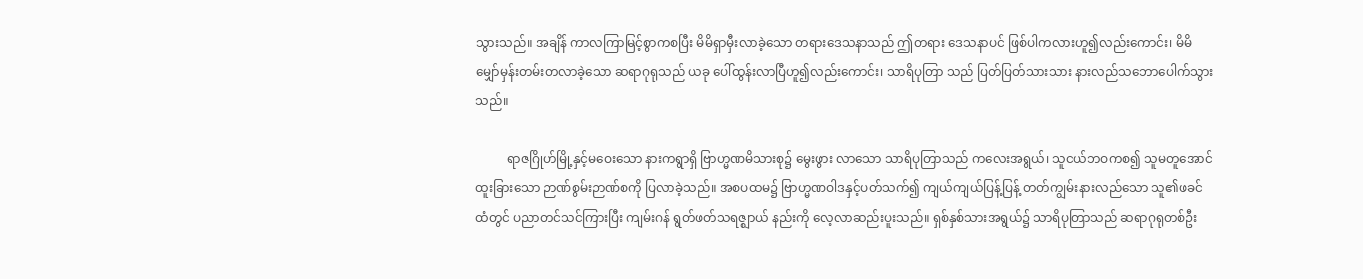သွားသည်။ အချိန် ကာလကြာမြင့်စွာကစပြီး မိမိရှာမှီးလာခဲ့သော တရားဒေသနာသည် ဤတရား ဒေသနာပင် ဖြစ်ပါကလားဟူ၍လည်းကောင်း၊ မိမိ မျှော်မှန်းတမ်းတလာခဲ့သော ဆရာဂုရုသည် ယခု ပေါ်ထွန်းလာပြီဟူ၍လည်းကောင်း၊ သာရိပုတြာ သည် ပြတ်ပြတ်သားသား နားလည်သဘောပေါက်သွားသည်။

          ရာဇဂြိုဟ်မြို့နှင့်မဝေးသော နားကရွာရှိ ဗြာဟ္မဏမိသားစု၌ မွေးဖွား လာသော သာရိပုတြာသည် ကလေးအရွယ်၊ သူငယ်ဘဝကစ၍ သူမတူအောင် ထူးခြားသော ဉာဏ်စွမ်းဉာဏ်စကို ပြလာခဲ့သည်။ အစပထမ၌ ဗြာဟ္မဏဝါဒနှင့်ပတ်သက်၍ ကျယ်ကျယ်ပြန့်ပြန့် တတ်ကျွမ်းနားလည်သော သူ၏ဖခင်ထံတွင် ပညာတင်သင်ကြားပြီး ကျမ်းဂန် ရွတ်ဖတ်သရဇ္ဈာယ် နည်းကို လေ့လာဆည်းပူးသည်။ ရှစ်နှစ်သားအရွယ်၌ သာရိပုတြာသည် ဆရာဂုရုတစ်ဦး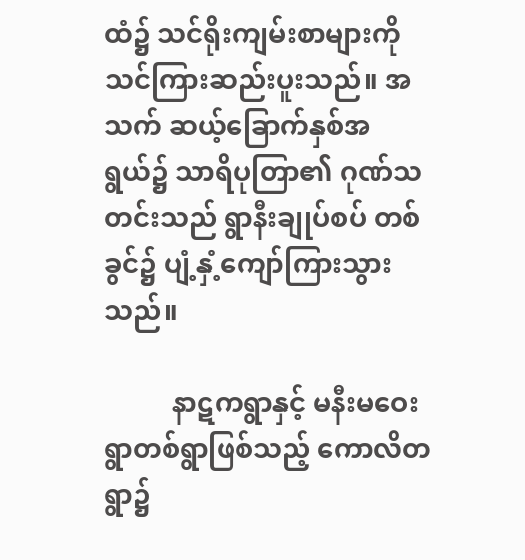ထံ၌ သင်ရိုးကျမ်းစာများကို သင်ကြားဆည်းပူးသည်။ အသက် ဆယ့်ခြောက်နှစ်အရွယ်၌ သာရိပုတြာ၏ ဂုဏ်သတင်းသည် ရွာနီးချုပ်စပ် တစ်ခွင်၌ ပျံ့နှံ့ကျော်ကြားသွားသည်။

          နာဋကရွာနှင့် မနီးမဝေးရွာတစ်ရွာဖြစ်သည့် ကောလိတရွာ၌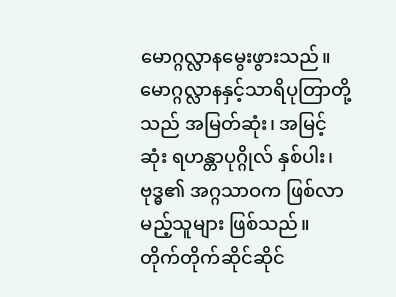မောဂ္ဂလ္လာနမွေးဖွားသည်။ မောဂ္ဂလ္လာနနှင့်သာရိပုတြာတို့သည် အမြတ်ဆုံး၊ အမြင့်ဆုံး ရဟန္တာပုဂ္ဂိုလ် နှစ်ပါး၊ ဗုဒ္ဓ၏ အဂ္ဂသာဝက ဖြစ်လာမည့်သူများ ဖြစ်သည်။ တိုက်တိုက်ဆိုင်ဆိုင်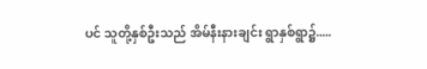ပင် သူတို့နှစ်ဦးသည် အိမ်နီးနားချင်း ရွာနှစ်ရွာ၌.....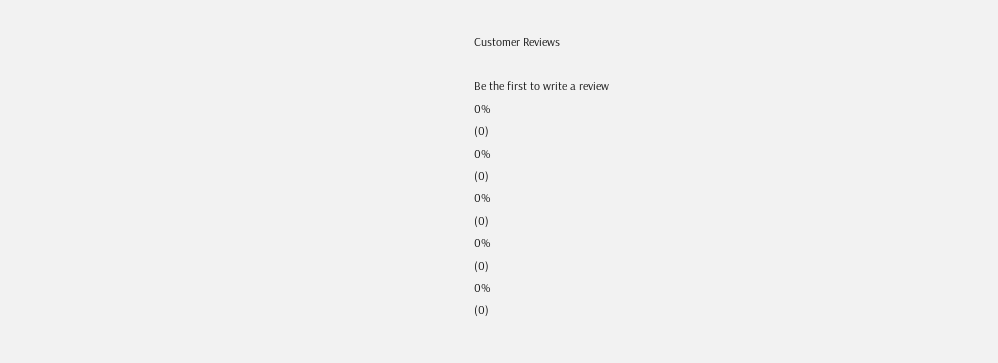Customer Reviews

Be the first to write a review
0%
(0)
0%
(0)
0%
(0)
0%
(0)
0%
(0)